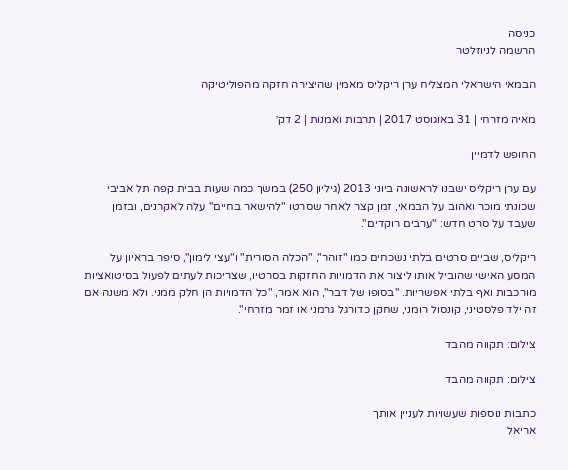כניסה
הרשמה לניוזלטר

הבמאי הישראלי המצליח ערן ריקליס מאמין שהיצירה חזקה מהפוליטיקה

מאיה מזרחי | 31 באוגוסט 2017 | תרבות ואמנות | 2 דק׳

החופש לדמיין

עם ערן ריקליס ישבנו לראשונה ביוני 2013 (גיליון 250) במשך כמה שעות בבית קפה תל אביבי שכונתי מוכר ואהוב על הבמאי, זמן קצר לאחר שסרטו "להישאר בחיים" עלה לאקרנים, ובזמן שעבד על סרט חדש: "ערבים רוקדים".

ריקליס, שביים סרטים בלתי נשכחים כמו "זוהר", "הכלה הסורית" ו"עצי לימון", סיפר בראיון על המסע האישי שהוביל אותו ליצור את הדמויות החזקות בסרטיו, שצריכות לעתים לפעול בסיטואציות מורכבות ואף בלתי אפשריות. "בסופו של דבר", הוא אמר, "כל הדמויות הן חלק ממני. ולא משנה אם זה ילד פלסטיני, קונסול רומני, שחקן כדורגל גרמני או זמר מזרחי".

צילום: תקווה מהבד

צילום: תקווה מהבד

כתבות נוספות שעשויות לעניין אותך
אריאל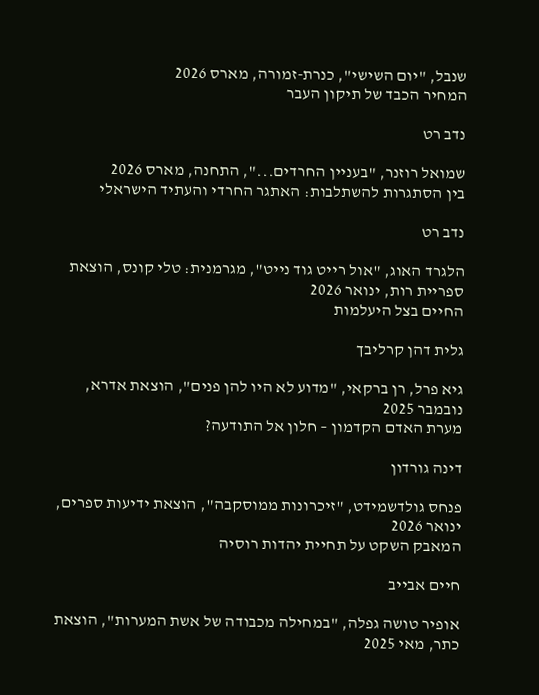שנבל, "יום השישי", כנרת-זמורה, מארס 2026
המחיר הכבד של תיקון העבר

נדב רט

שמואל רוזנר, "בעניין החרדים...", התחנה, מארס 2026
בין הסתגרות להשתלבות: האתגר החרדי והעתיד הישראלי

נדב רט

הלגרד האוג, "אול רייט גוד נייט", מגרמנית: טלי קונס, הוצאת ספריית רות, ינואר 2026
החיים בצל היעלמות

גלית דהן קרליבך

גיא פרל, רן ברקאי, "מדוע לא היו להן פנים", הוצאת אדרא, נובמבר 2025
מערת האדם הקדמון – חלון אל התודעה?

דינה גורדון

פנחס גולדשמידט, "זיכרונות ממוסקבה", הוצאת ידיעות ספרים, ינואר 2026
המאבק השקט על תחיית יהדות רוסיה

חיים אבייב

אופיר טושה גפלה, "במחילה מכבודה של אשת המערות", הוצאת כתר, מאי 2025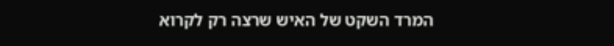המרד השקט של האיש שרצה רק לקרוא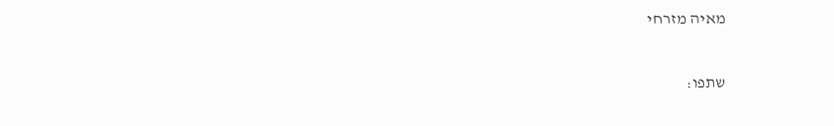מאיה מזרחי

שתפו: